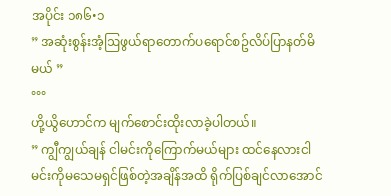အပိုင်း ၁၈၆•၁
” အဆုံးစွန်းအံ့ဩဖွယ်ရာတောက်ပရောင်စဥ်လိပ်ပြာနတ်မိမယ် ”
°°°
ဟို့ယွိဟောင်က မျက်စောင်းထိုးလာခဲ့ပါတယ်။
” ကျွီကျွယ်ချန် ငါမင်းကိုကြောက်မယ်များ ထင်နေလားငါမင်းကိုမသေမရှင်ဖြစ်တဲ့အချိန်အထိ ရိုက်ပြစ်ချင်လာအောင်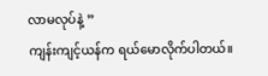လာမလုပ်နဲ့ ”
ကျန်းကျင့်ယန်က ရယ်မောလိုက်ပါတယ်။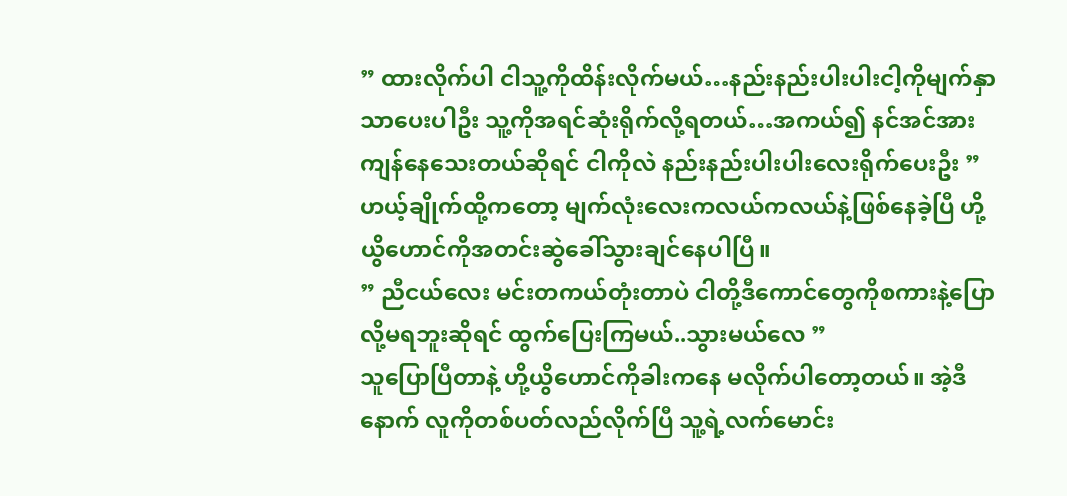” ထားလိုက်ပါ ငါသူ့ကိုထိန်းလိုက်မယ်…နည်းနည်းပါးပါးငါ့ကိုမျက်နှာသာပေးပါဦး သူ့ကိုအရင်ဆုံးရိုက်လို့ရတယ်…အကယ်၍ နင်အင်အားကျန်နေသေးတယ်ဆိုရင် ငါကိုလဲ နည်းနည်းပါးပါးလေးရိုက်ပေးဦး ”
ဟယ့်ချိုက်ထို့ကတော့ မျက်လုံးလေးကလယ်ကလယ်နဲ့ဖြစ်နေခဲ့ပြီ ဟို့ယွိဟောင်ကိုအတင်းဆွဲခေါ်သွားချင်နေပါပြီ။
” ညီငယ်လေး မင်းတကယ်တုံးတာပဲ ငါတို့ဒီကောင်တွေကိုစကားနဲ့ပြောလို့မရဘူးဆိုရင် ထွက်ပြေးကြမယ်..သွားမယ်လေ ”
သူပြောပြီတာနဲ့ ဟို့ယွိဟောင်ကိုခါးကနေ မလိုက်ပါတော့တယ်။ အဲ့ဒီနောက် လူကိုတစ်ပတ်လည်လိုက်ပြီ သူ့ရဲ့လက်မောင်း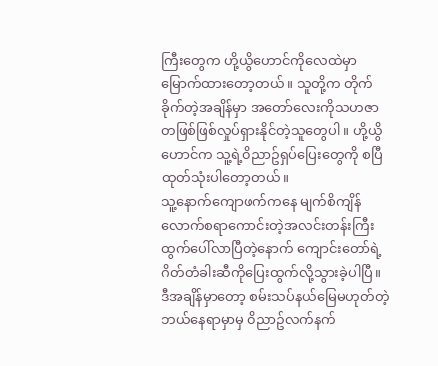ကြီးတွေက ဟို့ယွိဟောင်ကိုလေထဲမှာမြောက်ထားတော့တယ်။ သူတို့က တိုက်ခိုက်တဲ့အချိန်မှာ အတော်လေးကိုသဟဇာတဖြစ်ဖြစ်လှုပ်ရှားနိုင်တဲ့သူတွေပါ။ ဟို့ယွိဟောင်က သူ့ရဲ့၀ိညာဥ်ရှပ်ပြေးတွေကို စပြီထုတ်သုံးပါတော့တယ်။
သူ့နောက်ကျောဖက်ကနေ မျက်စိကျိန်လောက်စရာကောင်းတဲ့အလင်းတန်းကြီးထွက်ပေါ်လာပြီတဲ့နောက် ကျောင်းတော်ရဲ့ဂိတ်တံခါးဆီကိုပြေးထွက်လို့သွားခဲ့ပါပြီ။
ဒီအချိန်မှာတော့ စမ်းသပ်နယ်မြေမဟုတ်တဲ့ ဘယ်နေရာမှာမှ ၀ိညာဥ်လက်နက်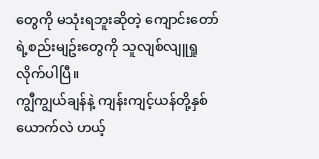တွေကို မသုံးရဘူးဆိုတဲ့ ကျောင်းတော်ရဲ့စည်းမျဥ်းတွေကို သူလျစ်လျူရှုလိုက်ပါပြီ။
ကျွီကျွယ်ချန်နဲ့ ကျန်းကျင့်ယန်တို့နှစ်ယောက်လဲ ဟယ့်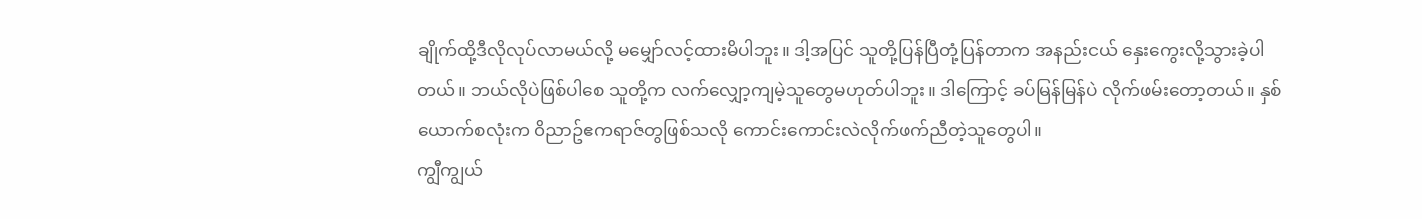ချိုက်ထို့ဒီလိုလုပ်လာမယ်လို့ မမျှော်လင့်ထားမိပါဘူး။ ဒါ့အပြင် သူတို့ပြန်ပြီတုံ့ပြန်တာက အနည်းငယ် နှေးကွေးလို့သွားခဲ့ပါတယ်။ ဘယ်လိုပဲဖြစ်ပါစေ သူတို့က လက်လျှော့ကျမဲ့သူတွေမဟုတ်ပါဘူး။ ဒါကြောင့် ခပ်မြန်မြန်ပဲ လိုက်ဖမ်းတော့တယ်။ နှစ်ယောက်စလုံးက ၀ိညာဥ်ဧကရာဇ်တွဖြစ်သလို ကောင်းကောင်းလဲလိုက်ဖက်ညီတဲ့သူတွေပါ။
ကျွီကျွယ်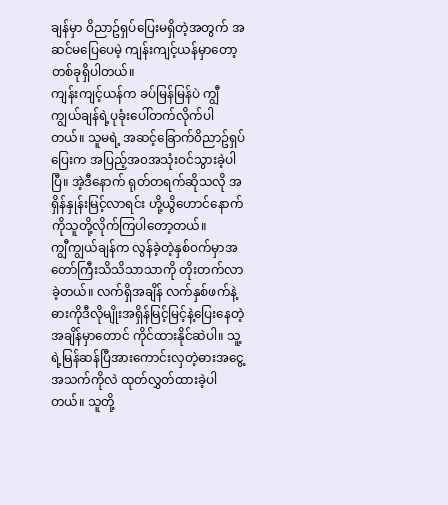ချန်မှာ ၀ိညာဥ်ရှပ်ပြေးမရှိတဲ့အတွက် အဆင်မပြေပေမဲ့ ကျန်းကျင့်ယန်မှာတော့တစ်ခုရှိပါတယ်။
ကျန်းကျင့်ယန်က ခပ်မြန်မြန်ပဲ ကျွီကျွယ်ချန်ရဲ့ပုခုံးပေါ်တက်လိုက်ပါတယ်။ သူမရဲ့ အဆင့်ခြောက်၀ိညာဥ်ရှပ်ပြေးက အပြည့်အ၀အသုံး၀င်သွားခဲ့ပါပြီ။ အဲ့ဒီနောက် ရုတ်တရက်ဆိုသလို အရှိန်နှုန်းမြင့်လာရင်း ဟို့ယွိဟောင်နောက်ကိုသူတို့လိုက်ကြပါတော့တယ်။
ကျွီကျွယ်ချန်က လွန်ခဲ့တဲ့နှစ်၀က်မှာအတော်ကြီးသိသိသာသာကို တိုးတက်လာခဲ့တယ်။ လက်ရှိအချိန် လက်နှစ်ဖက်နဲ့ဓားကိုဒီလိုမျိုးအရှိန်မြင့်မြင့်နဲ့ပြေးနေတဲ့အချိန်မှာတောင် ကိုင်ထားနိုင်ဆဲပါ။ သူ့ရဲ့မြန်ဆန်ပြီအားကောင်းလှတဲ့ဓားအငွေ့အသက်ကိုလဲ ထုတ်လွှတ်ထားခဲ့ပါတယ်။ သူတို့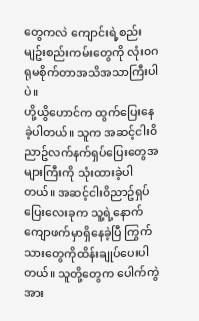တွေကလဲ ကျောင်းရဲ့စည်းမျဥ်းစည်းကမ်းတွေကို လုံး၀ဂရုမစိုက်တာအသိအသာကြီးပါပဲ။
ဟို့ယွိဟောင်က ထွက်ပြေးနေခဲ့ပါတယ်။ သူက အဆင့်ငါး၀ိညာဥ်လက်နက်ရှပ်ပြေးတွေအများကြီးကို သုံးထားခဲ့ပါတယ်။ အဆင့်ငါး၀ိညာဥ်ရှပ်ပြေးလေးခုက သူ့ရဲ့နောက်ကျောဖက်မှာရှိနေခဲ့ပြီ ကြွက်သားတွေကိုထိန်းချုပ်ပေးပါတယ်။ သူတို့တွေက ပေါက်ကွဲအား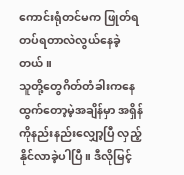ကောင်းရုံတင်မက ဖြုတ်ရတပ်ရတာလဲလွယ်နေခဲ့တယ်။
သူတို့တွေဂိတ်တံခါးကနေထွက်တော့မဲ့အချိန်မှာ အရှိန်ကိုနည်းနည်းလျှော့ပြီ လှည့်နိုင်လာခဲ့ပါပြီ။ ဒီလိုမြင့်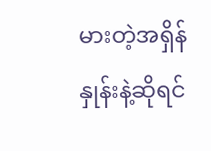မားတဲ့အရှိန်နှုန်းနဲ့ဆိုရင်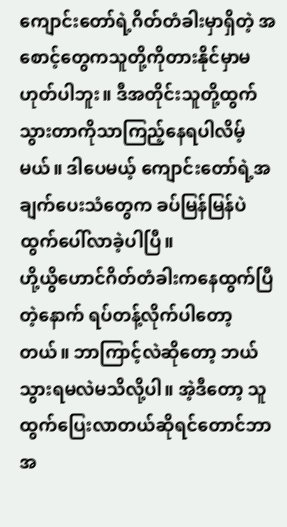ကျောင်းတော်ရဲ့ဂိတ်တံခါးမှာရှိတဲ့ အစောင့်တွေကသူတို့ကိုတားနိုင်မှာမဟုတ်ပါဘူး။ ဒီအတိုင်းသူတို့ထွက်သွားတာကိုသာကြည့်နေရပါလိမ့်မယ်။ ဒါပေမယ့် ကျောင်းတော်ရဲ့အချက်ပေးသံတွေက ခပ်မြန်မြန်ပဲ ထွက်ပေါ်လာခဲ့ပါပြီ။
ဟို့ယွိဟောင်ဂိတ်တံခါးကနေထွက်ပြီတဲ့နောက် ရပ်တန့်လိုက်ပါတော့တယ်။ ဘာကြာင့်လဲဆိုတော့ ဘယ်သွားရမလဲမသိလို့ပါ။ အဲ့ဒီတော့ သူထွက်ပြေးလာတယ်ဆိုရင်တောင်ဘာအ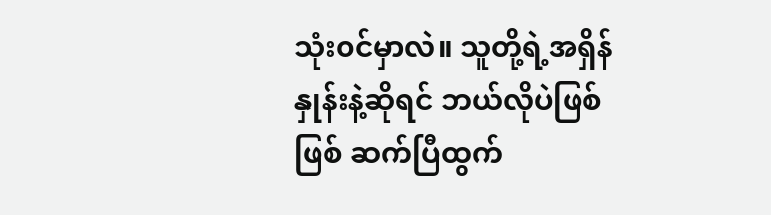သုံး၀င်မှာလဲ။ သူတို့ရဲ့အရှိန်နှုန်းနဲ့ဆိုရင် ဘယ်လိုပဲဖြစ်ဖြစ် ဆက်ပြီထွက်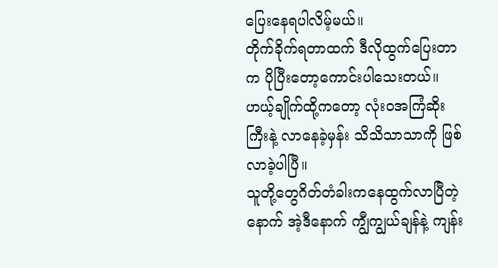ပြေးနေရပါလိမ့်မယ်။
တိုက်ခိုက်ရတာထက် ဒီလိုထွက်ပြေးတာက ပိုပြီးတော့ကောင်းပါသေးတယ်။ ဟယ့်ချိုက်ထို့ကတော့ လုံး၀အကြံဆိုးကြီးနဲ့ လာနေခဲ့မှန်း သိသိသာသာကို ဖြစ်လာခဲ့ပါပြီ။
သူတို့တွေဂိတ်တံခါးကနေထွက်လာပြီတဲ့နောက် အဲ့ဒီနောက် ကျွီကျွယ်ချန်နဲ့ ကျန်း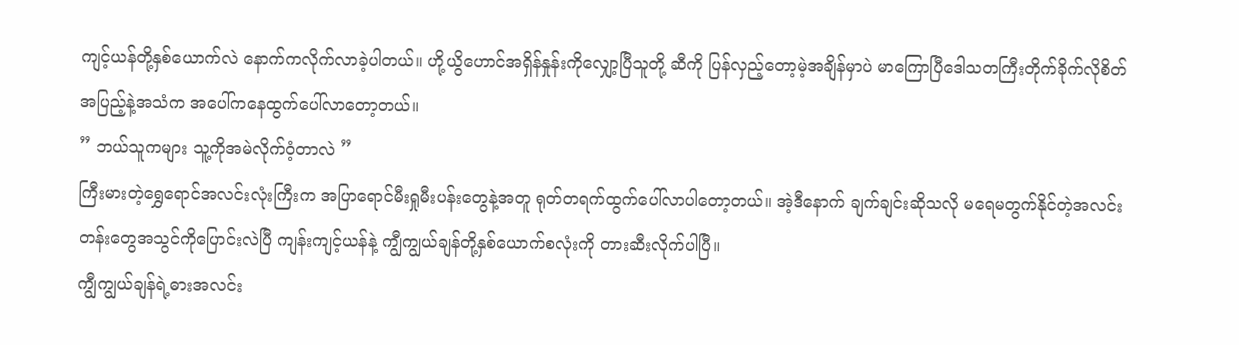ကျင့်ယန်တို့နှစ်ယောက်လဲ နောက်ကလိုက်လာခဲ့ပါတယ်။ ဟို့ယွိဟောင်အရှိန်နှုန်းကိုလျှော့ပြီသူတို့ ဆီကို ပြန်လှည့်တော့မဲ့အချိန်မှာပဲ မာကြောပြီဒေါသတကြီးတိုက်ခိုက်လိုစိတ်အပြည့်နဲ့အသံက အပေါ်ကနေထွက်ပေါ်လာတော့တယ်။
” ဘယ်သူကများ သူ့ကိုအမဲလိုက်၀ံ့တာလဲ ”
ကြီးမားတဲ့ရွှေရောင်အလင်းလုံးကြီးက အပြာရောင်မီးရှုမီးပန်းတွေနဲ့အတူ ရုတ်တရက်ထွက်ပေါ်လာပါတော့တယ်။ အဲ့ဒီနောက် ချက်ချင်းဆိုသလို မရေမတွက်နိုင်တဲ့အလင်းတန်းတွေအသွင်ကိုပြောင်းလဲပြီ ကျန်းကျင့်ယန်နဲ့ ကျွီကျွယ်ချန်တို့နှစ်ယောက်စလုံးကို တားဆီးလိုက်ပါပြီ။
ကျွီကျွယ်ချန်ရဲ့ဓားအလင်း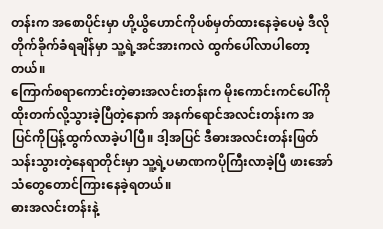တန်းက အစောပိုင်းမှာ ဟို့ယွိဟောင်ကိုပစ်မှတ်ထားနေခဲ့ပေမဲ့ ဒီလိုတိုက်ခိုက်ခံရချိန်မှာ သူ့ရဲ့အင်အားကလဲ ထွက်ပေါ်လာပါတော့တယ်။
ကြောက်စရာကောင်းတဲ့ဓားအလင်းတန်းက မိုးကောင်းကင်ပေါ်ကိုထိုးတက်လို့သွားခဲ့ပြီတဲ့နောက် အနက်ရောင်အလင်းတန်းက အပြင်ကိုပြန့်ထွက်လာခဲ့ပါပြီ။ ဒါ့အပြင် ဒီဓားအလင်းတန်းဖြတ်သန်းသွားတဲ့နေရာတိုင်းမှာ သူ့ရဲ့ပမာဏကပိုကြီးလာခဲ့ပြီ ဖားအော်သံတွေတောင်ကြားနေခဲ့ရတယ်။
ဓားအလင်းတန်းနဲ့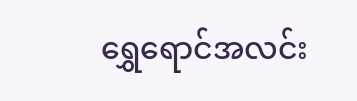ရွှေရောင်အလင်း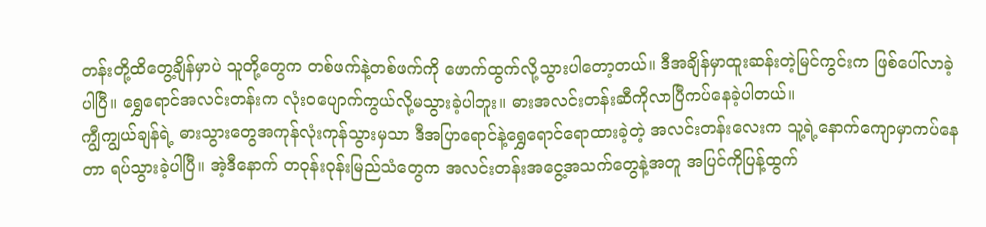တန်းတို့ထိတွေ့ချိန်မှာပဲ သူတို့တွေက တစ်ဖက်နဲ့တစ်ဖက်ကို ဖောက်ထွက်လို့သွားပါတော့တယ်။ ဒီအချိန်မှာထူးဆန်းတဲ့မြင်ကွင်းက ဖြစ်ပေါ်လာခဲ့ပါပြီ။ ရွှေရောင်အလင်းတန်းက လုံး၀ပျောက်ကွယ်လို့မသွားခဲ့ပါဘူး။ ဓားအလင်းတန်းဆီကိုလာပြီကပ်နေခဲ့ပါတယ်။
ကျွီကျွယ်ချန်ရဲ့ ဓားသွားတွေအကုန်လုံးကုန်သွားမှသာ ဒီအပြာရောင်နဲ့ရွှေရောင်ရောထားခဲ့တဲ့ အလင်းတန်းလေးက သူ့ရဲ့နောက်ကျောမှာကပ်နေတာ ရပ်သွားခဲ့ပါပြီ။ အဲ့ဒီနောက် တ၀ုန်း၀ုန်းမြည်သံတွေက အလင်းတန်းအငွေ့အသက်တွေနဲ့အတူ အပြင်ကိုပြန့်ထွက်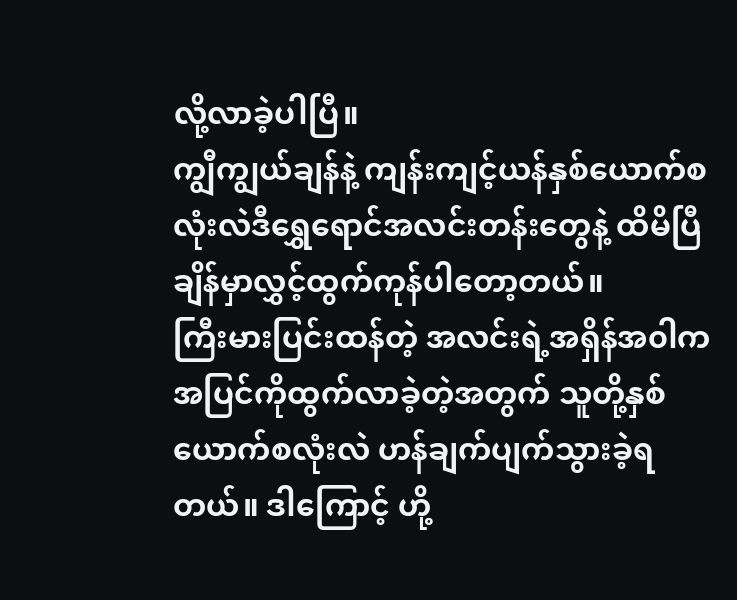လို့လာခဲ့ပါပြီ။
ကျွီကျွယ်ချန်နဲ့ ကျန်းကျင့်ယန်နှစ်ယောက်စလုံးလဲဒီရွှေရောင်အလင်းတန်းတွေနဲ့ ထိမိပြီချိန်မှာလွှင့်ထွက်ကုန်ပါတော့တယ်။
ကြီးမားပြင်းထန်တဲ့ အလင်းရဲ့အရှိန်အ၀ါက အပြင်ကိုထွက်လာခဲ့တဲ့အတွက် သူတို့နှစ်ယောက်စလုံးလဲ ဟန်ချက်ပျက်သွားခဲ့ရတယ်။ ဒါကြောင့် ဟို့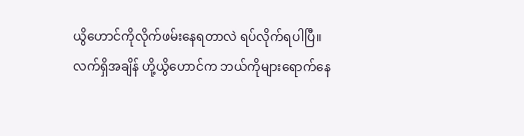ယွိဟောင်ကိုလိုက်ဖမ်းနေရတာလဲ ရပ်လိုက်ရပါပြီ။
လက်ရှိအချိန် ဟို့ယွိဟောင်က ဘယ်ကိုများရောက်နေ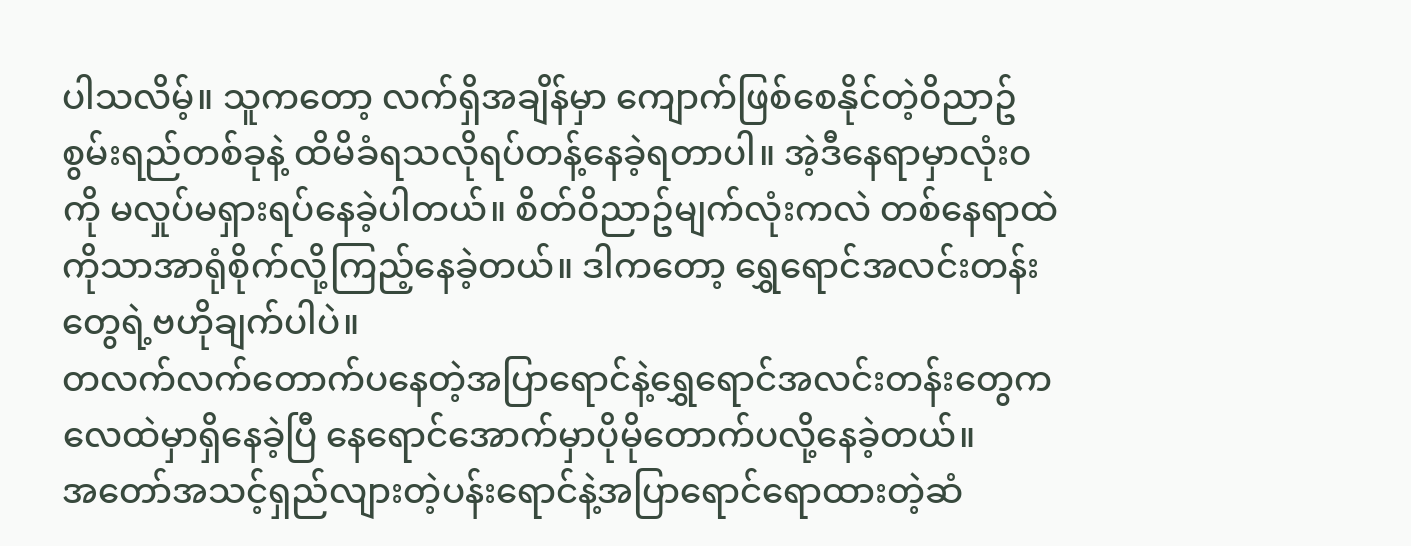ပါသလိမ့်။ သူကတော့ လက်ရှိအချိန်မှာ ကျောက်ဖြစ်စေနိုင်တဲ့၀ိညာဥ်စွမ်းရည်တစ်ခုနဲ့ ထိမိခံရသလိုရပ်တန့်နေခဲ့ရတာပါ။ အဲ့ဒီနေရာမှာလုံး၀ကို မလှုပ်မရှားရပ်နေခဲ့ပါတယ်။ စိတ်၀ိညာဥ်မျက်လုံးကလဲ တစ်နေရာထဲကိုသာအာရုံစိုက်လို့ကြည့်နေခဲ့တယ်။ ဒါကတော့ ရွှေရောင်အလင်းတန်းတွေရဲ့ဗဟိုချက်ပါပဲ။
တလက်လက်တောက်ပနေတဲ့အပြာရောင်နဲ့ရွှေရောင်အလင်းတန်းတွေက လေထဲမှာရှိနေခဲ့ပြီ နေရောင်အောက်မှာပိုမိုတောက်ပလို့နေခဲ့တယ်။
အတော်အသင့်ရှည်လျားတဲ့ပန်းရောင်နဲ့အပြာရောင်ရောထားတဲ့ဆံ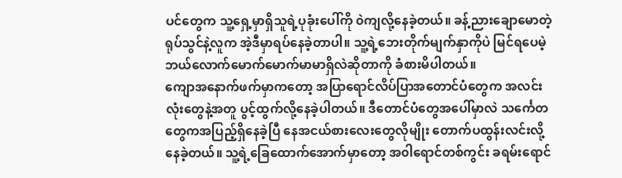ပင်တွေက သူ့ရှေ့မှာရှိသူရဲ့ပုခုံးပေါ်ကို ၀ဲကျလို့နေခဲ့တယ်။ ခန့်ညားချောမောတဲ့ ရုပ်သွင်နဲ့လူက အဲ့ဒီမှာရပ်နေခဲ့တာပါ။ သူ့ရဲ့ဘေးတိုက်မျက်နှာကိုပဲ မြင်ရပေမဲ့ ဘယ်လောက်မောက်မောက်မာမာရှိလဲဆိုတာကို ခံစားမိပါတယ်။
ကျောအနောက်ဖက်မှာကတော့ အပြာရောင်လိပ်ပြာအတောင်ပံတွေက အလင်းလုံးတွေနဲ့အတူ ပွင့်ထွက်လို့နေခဲ့ပါတယ်။ ဒီတောင်ပံတွေအပေါ်မှာလဲ သင်္ကေတတွေကအပြည့်ရှိနေခဲ့ပြီ နေအငယ်စားလေးတွေလိုမျိုး တောက်ပထွန်းလင်းလို့နေခဲ့တယ်။ သူ့ရဲ့ခြေထောက်အောက်မှာတော့ အ၀ါရောင်တစ်ကွင်း ခရမ်းရောင်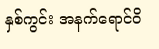နှစ်ကွင်း အနက်ရောင်၀ိ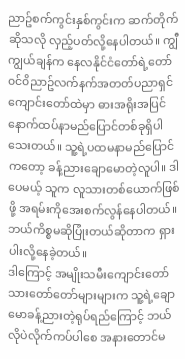ညာဥ်စက်ကွင်းနှစ်ကွင်းက ဆက်တိုက်ဆိုသလို လှည့်ပတ်လို့နေပါတယ်။ ကျွီကျွယ်ချန်က နေလနိုင်ငံတော်ရဲ့တော်၀င်၀ိညာဥ်လက်နက်အတတ်ပညာရှင်ကျောင်းတော်ထဲမှာ ဓားအရိုးအပြင် နောက်ထပ်နာမည်ပြောင်တစ်ခုရှိပါသေးတယ်။ သူ့ရဲ့ပထမနာမည်ပြောင်ကတော့ ခန့်ညားချောမောတဲ့လူပါ။ ဒါပေမယ့် သူက လူသားတစ်ယောက်ဖြစ်ဖို့ အရမ်းကိုအေးစက်လွန်နေပါတယ်။ ဘယ်ကိစ္စမဆိုပြုံးတယ်ဆိုတာက ရှားပါးလို့နေခဲ့တယ်။
ဒါကြောင့် အမျိုးသမီးကျောင်းတော်သားတော်တော်များများက သူ့ရဲ့ချောမောခန့်ညားတဲ့ရုပ်ရည်ကြောင့် ဘယ်လိုပဲလိုက်ကပ်ပါစေ အနားတောင်မ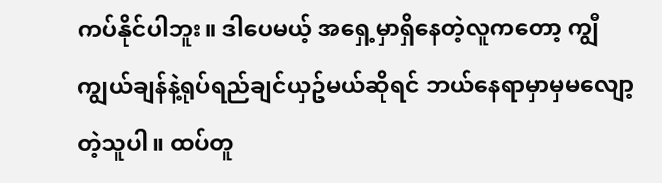ကပ်နိုင်ပါဘူး။ ဒါပေမယ့် အရှေ့မှာရှိနေတဲ့လူကတော့ ကျွီကျွယ်ချန်နဲ့ရုပ်ရည်ချင်ယှဥ်မယ်ဆိုရင် ဘယ်နေရာမှာမှမလျော့တဲ့သူပါ။ ထပ်တူ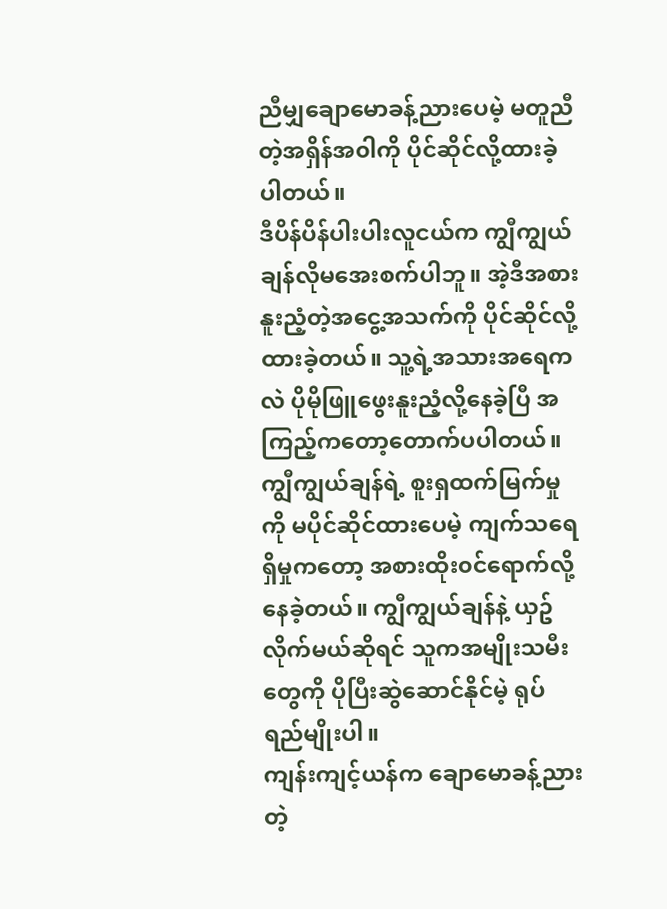ညီမျှချောမောခန့်ညားပေမဲ့ မတူညီတဲ့အရှိန်အ၀ါကို ပိုင်ဆိုင်လို့ထားခဲ့ပါတယ်။
ဒီပိန်ပိန်ပါးပါးလူငယ်က ကျွီကျွယ်ချန်လိုမအေးစက်ပါဘူ။ အဲ့ဒီအစားနူးညံ့တဲ့အငွေ့အသက်ကို ပိုင်ဆိုင်လို့ထားခဲ့တယ်။ သူ့ရဲ့အသားအရေကလဲ ပိုမိုဖြူဖွေးနူးညံ့လို့နေခဲ့ပြီ အကြည့်ကတော့တောက်ပပါတယ်။
ကျွီကျွယ်ချန်ရဲ့ စူးရှထက်မြက်မှုကို မပိုင်ဆိုင်ထားပေမဲ့ ကျက်သရေရှိမှုကတော့ အစားထိုး၀င်ရောက်လို့နေခဲ့တယ်။ ကျွီကျွယ်ချန်နဲ့ ယှဥ်လိုက်မယ်ဆိုရင် သူကအမျိုးသမီးတွေကို ပိုပြီးဆွဲဆောင်နိုင်မဲ့ ရုပ်ရည်မျိုးပါ။
ကျန်းကျင့်ယန်က ချောမောခန့်ညားတဲ့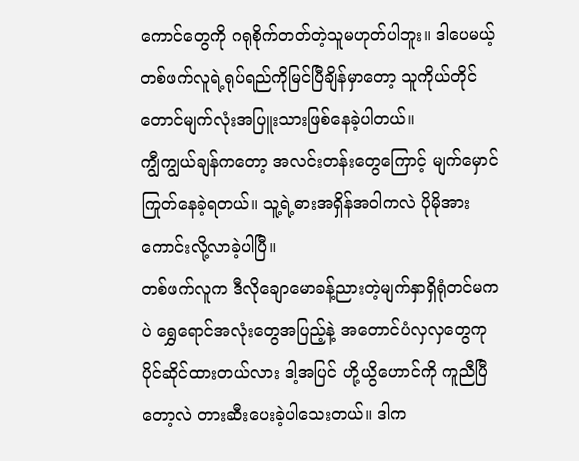ကောင်တွေကို ဂရုစိုက်တတ်တဲ့သူမဟုတ်ပါဘူး။ ဒါပေမယ့် တစ်ဖက်လူရဲ့ရုပ်ရည်ကိုမြင်ပြီချိန်မှာတော့ သူကိုယ်တိုင်တောင်မျက်လုံးအပြူးသားဖြစ်နေခဲ့ပါတယ်။
ကျွီကျွယ်ချန်ကတော့ အလင်းတန်းတွေကြောင့် မျက်မှောင်ကြုတ်နေခဲ့ရတယ်။ သူ့ရဲ့ဓားအရှိန်အ၀ါကလဲ ပိုမိုအားကောင်းလို့လာခဲ့ပါပြီ။
တစ်ဖက်လူက ဒီလိုချောမောခန့်ညားတဲ့မျက်နှာရှိရုံတင်မကပဲ ရွှေရောင်အလုံးတွေအပြည့်နဲ့ အတောင်ပံလှလှတွေကု ပိုင်ဆိုင်ထားတယ်လား ဒါ့အပြင် ဟို့ယွိဟောင်ကို ကူညီပြီတော့လဲ တားဆီးပေးခဲ့ပါသေးတယ်။ ဒါက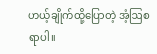ဟယ့်ချိုက်ထို့ပြောတဲ့ အံ့ဩစရာပါ။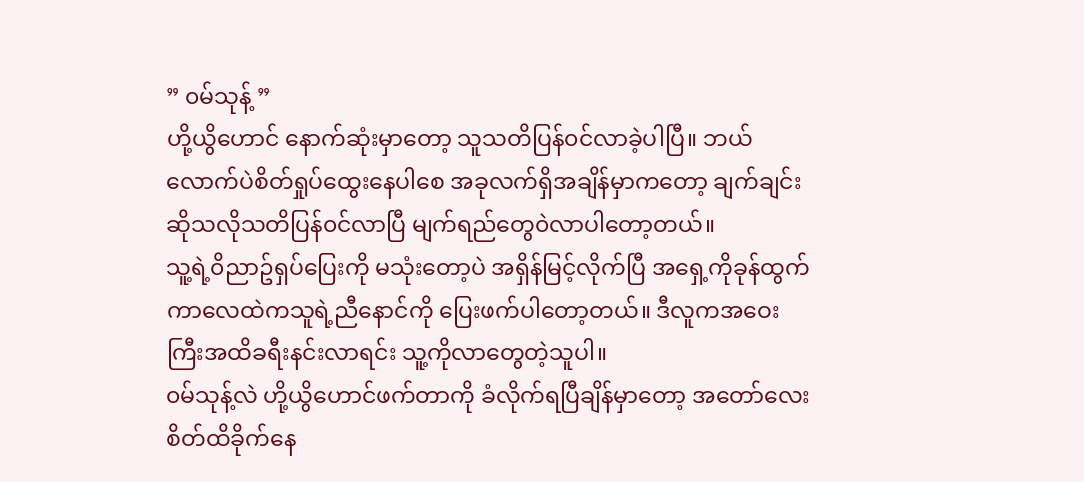” ၀မ်သုန့် ”
ဟို့ယွိဟောင် နောက်ဆုံးမှာတော့ သူသတိပြန်၀င်လာခဲ့ပါပြီ။ ဘယ်လောက်ပဲစိတ်ရှုပ်ထွေးနေပါစေ အခုလက်ရှိအချိန်မှာကတော့ ချက်ချင်းဆိုသလိုသတိပြန်၀င်လာပြီ မျက်ရည်တွေ၀ဲလာပါတော့တယ်။
သူ့ရဲ့၀ိညာဥ်ရှပ်ပြေးကို မသုံးတော့ပဲ အရှိန်မြင့်လိုက်ပြီ အရှေ့ကိုခုန်ထွက်ကာလေထဲကသူရဲ့ညီနောင်ကို ပြေးဖက်ပါတော့တယ်။ ဒီလူကအဝေးကြီးအထိခရီးနင်းလာရင်း သူ့ကိုလာတွေတဲ့သူပါ။
၀မ်သုန့်လဲ ဟို့ယွိဟောင်ဖက်တာကို ခံလိုက်ရပြီချိန်မှာတော့ အတော်လေးစိတ်ထိခိုက်နေ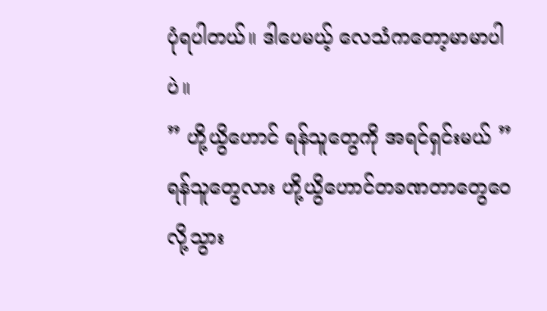ပုံရပါတယ်။ ဒါပေမယ့် လေသံကတော့မာမာပါပဲ။
” ဟို့ယွိဟောင် ရန်သူတွေကို အရင်ရှင်းမယ် ”
ရန်သူတွေလား ဟို့ယွိဟောင်တခဏတာတွေဝေလို့သွား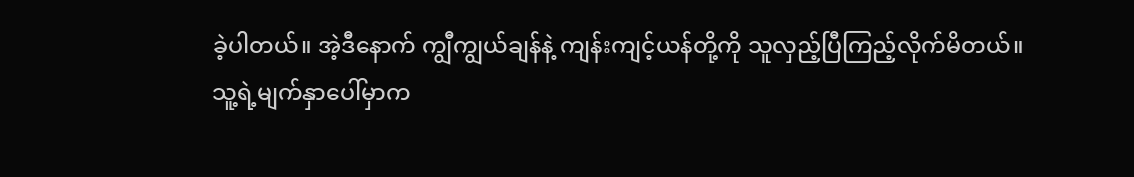ခဲ့ပါတယ်။ အဲ့ဒီနောက် ကျွီကျွယ်ချန်နဲ့ ကျန်းကျင့်ယန်တို့ကို သူလှည့်ပြီကြည့်လိုက်မိတယ်။
သူ့ရဲ့မျက်နှာပေါ်မှာက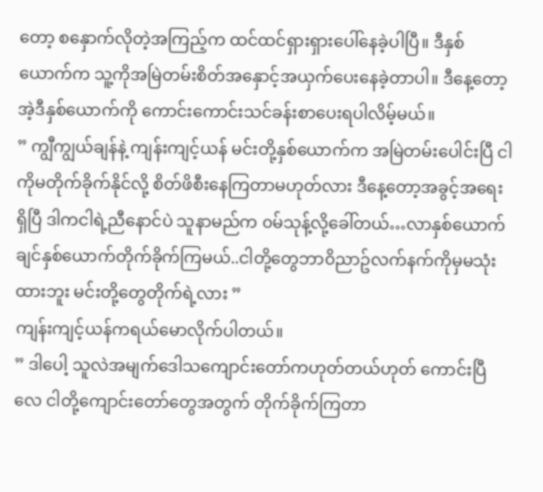တော့ စနှောက်လိုတဲ့အကြည့်က ထင်ထင်ရှားရှားပေါ်နေခဲ့ပါပြီ။ ဒီနှစ်ယောက်က သူ့ကိုအမြဲတမ်းစိတ်အနှောင့်အယှက်ပေးနေခဲ့တာပါ။ ဒီနေ့တော့ အဲ့ဒီနှစ်ယောက်ကို ကောင်းကောင်းသင်ခန်းစာပေးရပါလိမ့်မယ်။
” ကျွီကျွယ်ချန်နဲ့ ကျန်းကျင့်ယန် မင်းတို့နှစ်ယောက်က အမြဲတမ်းပေါင်းပြီ ငါကိုမတိုက်ခိုက်နိုင်လို့ စိတ်ဖိစီးနေကြတာမဟုတ်လား ဒီနေ့တော့အခွင့်အရေးရှိပြီ ဒါကငါရဲ့ညီနောင်ပဲ သူနာမည်က ၀မ်သုန့်လို့ခေါ်တယ်…လာနှစ်ယောက်ချင်နှစ်ယောက်တိုက်ခိုက်ကြမယ်..ငါတို့တွေဘာ၀ိညာဥ်လက်နက်ကိုမှမသုံးထားဘူး မင်းတို့တွေတိုက်ရဲ့လား ”
ကျန်းကျင့်ယန်ကရယ်မောလိုက်ပါတယ်။
” ဒါပေါ့ သူလဲအမျက်ဒေါသကျောင်းတော်ကဟုတ်တယ်ဟုတ် ကောင်းပြီလေ ငါတို့ကျောင်းတော်တွေအတွက် တိုက်ခိုက်ကြတာ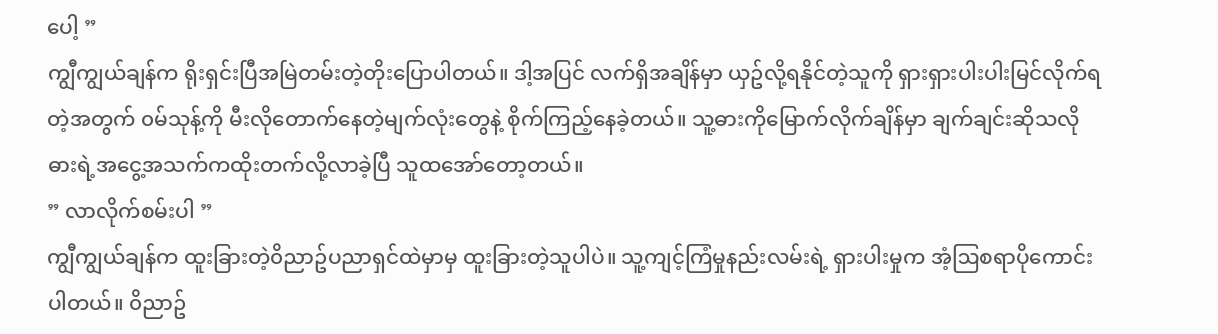ပေါ့ ”
ကျွီကျွယ်ချန်က ရိုးရှင်းပြီအမြဲတမ်းတဲ့တိုးပြောပါတယ်။ ဒါ့အပြင် လက်ရှိအချိန်မှာ ယှဥ်လို့ရနိုင်တဲ့သူကို ရှားရှားပါးပါးမြင်လိုက်ရတဲ့အတွက် ၀မ်သုန့်ကို မီးလိုတောက်နေတဲ့မျက်လုံးတွေနဲ့ စိုက်ကြည့်နေခဲ့တယ်။ သူ့ဓားကိုမြောက်လိုက်ချိန်မှာ ချက်ချင်းဆိုသလို ဓားရဲ့အငွေ့အသက်ကထိုးတက်လို့လာခဲ့ပြီ သူထအော်တော့တယ်။
” လာလိုက်စမ်းပါ ”
ကျွီကျွယ်ချန်က ထူးခြားတဲ့၀ိညာဥ်ပညာရှင်ထဲမှာမှ ထူးခြားတဲ့သူပါပဲ။ သူ့ကျင့်ကြံမှုနည်းလမ်းရဲ့ ရှားပါးမှုက အံ့ဩစရာပိုကောင်းပါတယ်။ ၀ိညာဥ်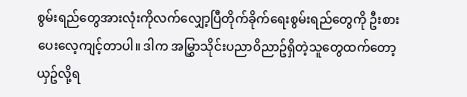စွမ်းရည်တွေအားလုံးကိုလက်လျှော့ပြီတိုက်ခိုက်ရေးစွမ်းရည်တွေကို ဦးစားပေးလေ့ကျင့်တာပါ။ ဒါက အမြွှာသိုင်းပညာ၀ိညာဥ်ရှိတဲ့သူတွေထက်တော့ ယှဥ်လို့ရ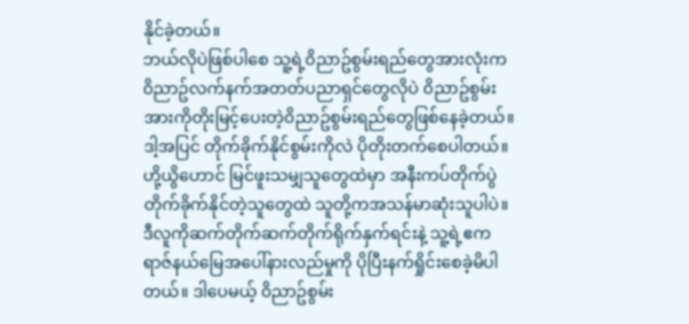နိုင်ခဲ့တယ်။
ဘယ်လိုပဲဖြစ်ပါစေ သူ့ရဲ့၀ိညာဥ်စွမ်းရည်တွေအားလုံးက ၀ိညာဥ်လက်နက်အတတ်ပညာရှင်တွေလိုပဲ ၀ိညာဥ်စွမ်းအားကိုတိုးမြင့်ပေးတဲ့၀ိညာဥ်စွမ်းရည်တွေဖြစ်နေခဲ့တယ်။ ဒါ့အပြင် တိုက်ခိုက်နိုင်စွမ်းကိုလဲ ပိုတိုးတက်စေပါတယ်။
ဟို့ယွိဟောင် မြင်ဖူးသမျှသူတွေထဲမှာ အနီးကပ်တိုက်ပွဲတိုက်ခိုက်နိုင်တဲ့သူတွေထဲ သူတို့ကအသန်မာဆုံးသူပါပဲ။
ဒီလူကိုဆက်တိုက်ဆက်တိုက်ရိုက်နှက်ရင်းနဲ့ သူ့ရဲ့ဧကရာဇ်နယ်မြေအပေါ်နားလည်မှုကို ပိုပြီးနက်ရှိုင်းစေခဲ့မိပါတယ်။ ဒါပေမယ့် ၀ိညာဥ်စွမ်း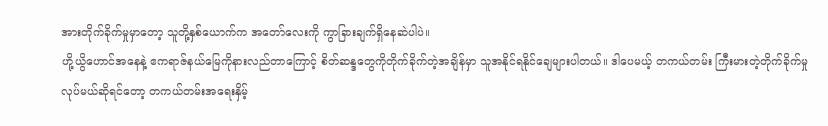အားတိုက်ခိုက်မှုမှာတော့ သူတို့နှစ်ယောက်က အတော်လေးကို ကွာခြားချက်ရှိနေဆဲပါပဲ။
ဟို့ယွိဟောင်အနေနဲ့ ဧကရာဇ်နယ်မြေကိုနားလည်တာကြောင့် စိတ်ဆန္ဒတွေကိုတိုက်ခိုက်တဲ့အချိန်မှာ သူအနိုင်ရနိုင်ချေများပါတယ်။ ဒါပေမယ့် တကယ်တမ်း ကြီးမားတဲ့တိုက်ခိုက်မှုလုပ်မယ်ဆိုရင်တော့ တကယ်တမ်းအရေးနှိမ့်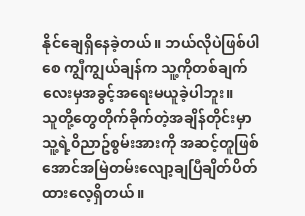နိုင်ချေရှိနေခဲ့တယ်။ ဘယ်လိုပဲဖြစ်ပါစေ ကျွီကျွယ်ချန်က သူ့ကိုတစ်ချက်လေးမှအခွင့်အရေးမယူခဲ့ပါဘူး။
သူတို့တွေတိုက်ခိုက်တဲ့အချိန်တိုင်းမှာ သူ့ရဲ့၀ိညာဥ်စွမ်းအားကို အဆင့်တူဖြစ်အောင်အမြဲတမ်းလျော့ချပြီချိတ်ပိတ်ထားလေ့ရှိတယ်။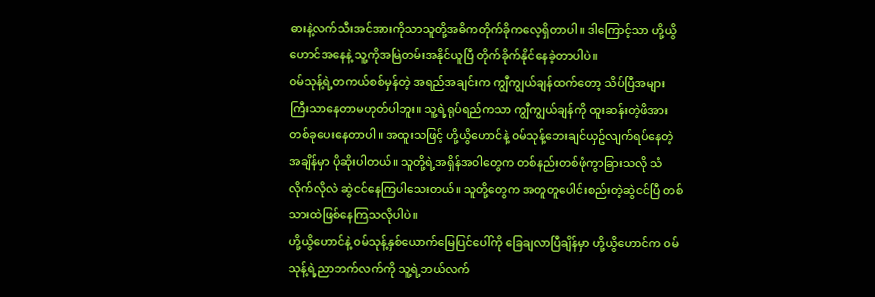ဓားနဲ့လက်သီးအင်အားကိုသာသူတို့အဓိကတိုက်ခိုကလေ့ရှိတာပါ။ ဒါကြောင့်သာ ဟို့ယွိဟောင်အနေနဲ့ သူ့ကိုအမြဲတမ်းအနိုင်ယူပြီ တိုက်ခိုက်နိုင်နေခဲ့တာပါပဲ။
၀မ်သုန့်ရဲ့တကယ်စစ်မှန်တဲ့ အရည်အချင်းက ကျွီကျွယ်ချန်ထက်တော့ သိပ်ပြီအများကြီးသာနေတာမဟုတ်ပါဘူး။ သူ့ရဲ့ရုပ်ရည်ကသာ ကျွီကျွယ်ချန်ကို ထူးဆန်းတဲ့ဖိအားတစ်ခုပေးနေတာပါ။ အထူးသဖြင့် ဟို့ယွိဟောင်နဲ့ ၀မ်သုန့်ဘေးချင်ယှဥ်လျက်ရပ်နေတဲ့အချိန်မှာ ပိုဆိုးပါတယ်။ သူတို့ရဲ့အရှိန်အ၀ါတွေက တစ်နည်းတစ်ဖုံကွာခြားသလို သံလိုက်လိုလဲ ဆွဲငင်နေကြပါသေးတယ်။ သူတို့တွေက အတူတူပေါင်းစည်းတဲ့ဆွဲငင်ပြီ တစ်သားထဲဖြစ်နေကြသလိုပါပဲ။
ဟို့ယွိဟောင်နဲ့ ၀မ်သုန့်နှစ်ယောက်မြေပြင်ပေါ်ကို ခြေချလာပြီချိန်မှာ ဟို့ယွိဟောင်က ၀မ်သုန့်ရဲ့ညာဘက်လက်ကို သူ့ရဲ့ဘယ်လက်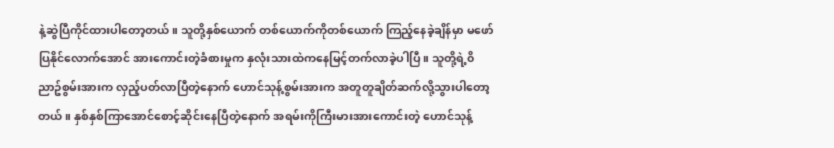နဲ့ဆွဲပြီကိုင်ထားပါတော့တယ်။ သူတို့နှစ်ယောက် တစ်ယောက်ကိုတစ်ယောက် ကြည့်နေခဲ့ချိန်မှာ မဖော်ပြနိုင်လောက်အောင် အားကောင်းတဲ့ခံစားမှုက နှလုံးသားထဲကနေမြင့်တက်လာခဲ့ပါပြီ။ သူတို့ရဲ့၀ိညာဥ်စွမ်းအားက လှည့်ပတ်လာပြီတဲ့နောက် ဟောင်သုန့်စွမ်းအားက အတူတူချိတ်ဆက်လို့သွားပါတော့တယ်။ နှစ်နှစ်ကြာအောင်စောင့်ဆိုင်းနေပြီတဲ့နောက် အရမ်းကိုကြီးမားအားကောင်းတဲ့ ဟောင်သုန့်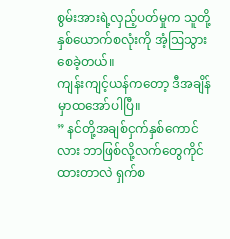စွမ်းအားရဲ့လှည့်ပတ်မှုက သူတို့နှစ်ယောက်စလုံးကို အံ့ဩသွားစေခဲ့တယ်။
ကျန်းကျင့်ယန်ကတော့ ဒီအချိန်မှာထအော်ပါပြီ။
” နင်တို့အချစ်ငှက်နှစ်ကောင်လား ဘာဖြစ်လို့လက်တွေကိုင်ထားတာလဲ ရှက်စ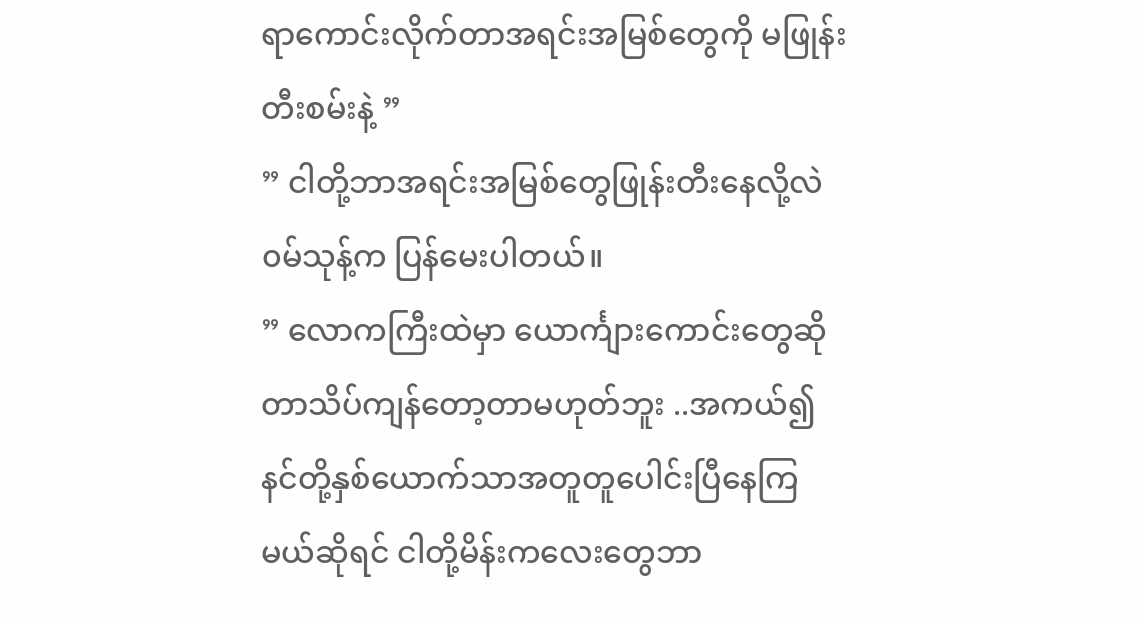ရာကောင်းလိုက်တာအရင်းအမြစ်တွေကို မဖြုန်းတီးစမ်းနဲ့ ”
” ငါတို့ဘာအရင်းအမြစ်တွေဖြုန်းတီးနေလို့လဲ ၀မ်သုန့်က ပြန်မေးပါတယ်။
” လောကကြီးထဲမှာ ယောင်္ကျားကောင်းတွေဆိုတာသိပ်ကျန်တော့တာမဟုတ်ဘူး ..အကယ်၍ နင်တို့နှစ်ယောက်သာအတူတူပေါင်းပြီနေကြမယ်ဆိုရင် ငါတို့မိန်းကလေးတွေဘာ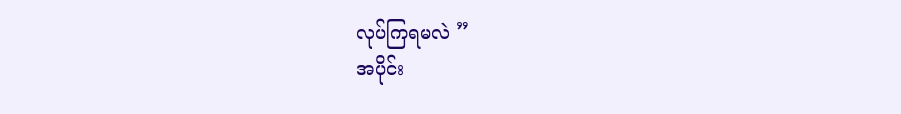လုပ်ကြရမလဲ ”
အပိုင်း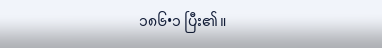၁၈၆•၁ ပြီး၏။